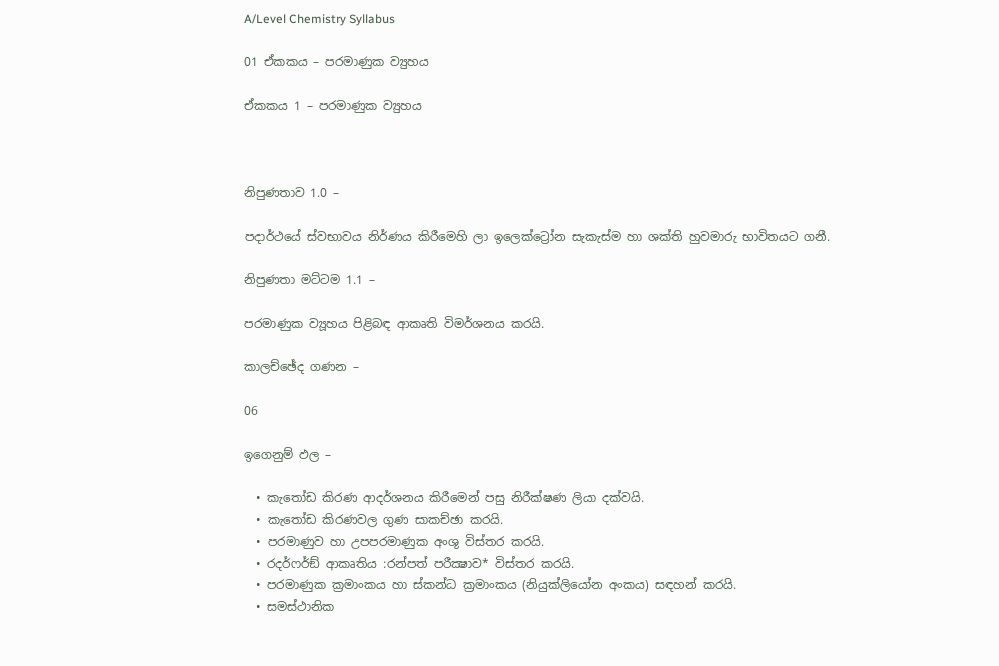A/Level Chemistry Syllabus

01 ඒකකය – පරමාණුක ව්‍යුහය

ඒකකය 1 – පරමාණුක ව්‍යුහය



නිපුණතාව 1.0 –

පදාර්ථයේ ස්වභාවය නිර්ණය කිරීමෙහි ලා ඉලෙක්ට්‍රෝන සැකැස්ම හා ශක්ති හුවමාරු භාවිතයට ගනී.

නිපුණතා මට්ටම 1.1 –

පරමාණුක ව්‍යූහය පිළිබඳ ආකෘති විමර්ශනය කරයි.

කාලච්ඡේද ගණන –

06

ඉගෙනුම් ඵල –

  • කැතෝඩ කිරණ ආදර්ශනය කිරීමෙන් පසු නිරීක්ෂණ ලියා දක්වයි.
  • කැතෝඩ කිරණවල ගුණ සාකච්ඡා කරයි.
  • පරමාණුව හා උපපරමාණුක අංශු විස්තර කරයි.
  • රදර්ෆර්ඞ් ආකෘතිය :රන්පත් පරීක්‍ෂාව* විස්තර කරයි.
  • පරමාණුක ක්‍රමාංකය හා ස්කන්ධ ක්‍රමාංකය (නියුක්ලියෝන අංකය) සඳහන් කරයි.
  • සමස්ථානික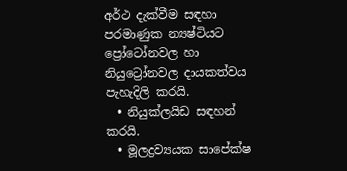අර්ථ දැක්වීම සඳහා පරමාණුක න්‍යෂ්ටියට ප්‍රෝටෝනවල හා නියුට්‍රෝනවල දායකත්වය පැහැදිලි කරයි.
  • නියුක්ලයිඩ සඳහන් කරයි.
  • මූලද්‍රව්‍යයක සාපේක්ෂ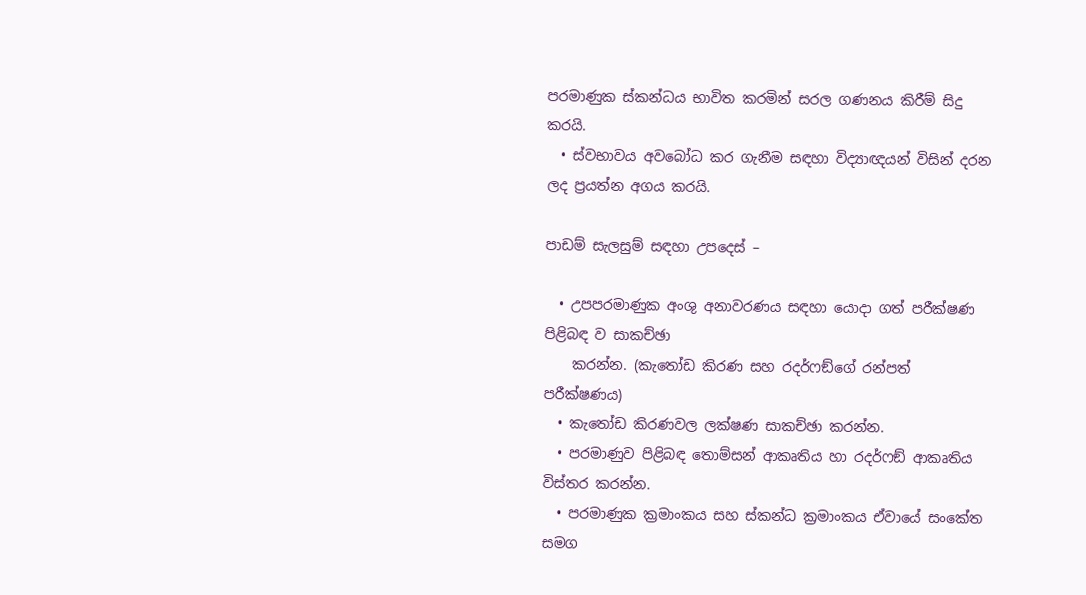පරමාණුක ස්කන්ධය භාවිත කරමින් සරල ගණනය කිරීම් සිදු කරයි.
  • ස්වභාවය අවබෝධ කර ගැනීම සඳහා විද්‍යාඥයන් විසින් දරන ලද ප්‍රයත්න අගය කරයි.

පාඩම් සැලසුම් සඳහා උපදෙස් –

  • උපපරමාණුක අංශු අනාවරණය සඳහා යොදා ගත් පරීක්ෂණ පිළිබඳ ව සාකච්ඡා
    කරන්න. (කැතෝඩ කිරණ සහ රදර්ෆඞ්ගේ රන්පත් පරීක්ෂණය)
  • කැතෝඩ කිරණවල ලක්ෂණ සාකච්ඡා කරන්න.
  • පරමාණුව පිළිබඳ තොම්සන් ආකෘතිය හා රදර්ෆඞ් ආකෘතිය විස්තර කරන්න.
  • පරමාණුක ක්‍රමාංකය සහ ස්කන්ධ ක්‍රමාංකය ඒවායේ සංකේත සමග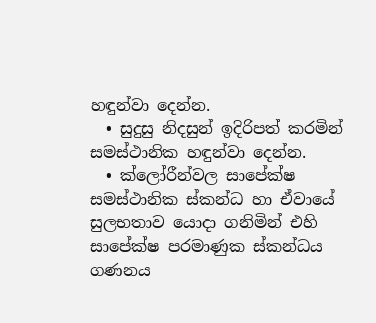හඳුන්වා දෙන්න.
  • සුදුසු නිදසුන් ඉදිරිපත් කරමින් සමස්ථානික හඳුන්වා දෙන්න.
  • ක්ලෝරීන්වල සාපේක්ෂ සමස්ථානික ස්කන්ධ හා ඒවායේ සුලභතාව යොදා ගනිමින් එහි සාපේක්ෂ පරමාණුක ස්කන්ධය ගණනය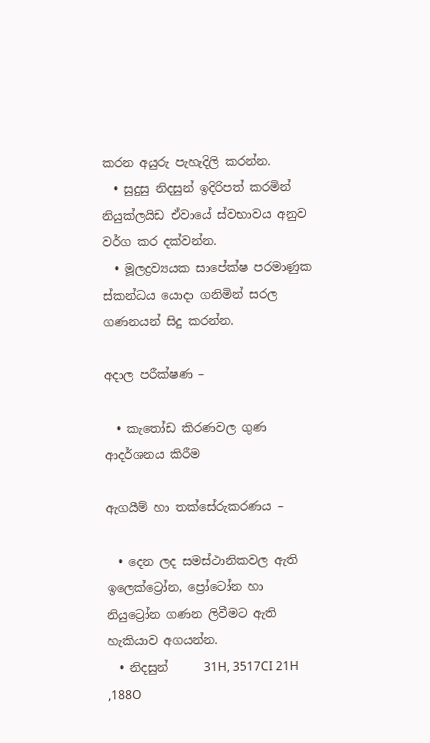කරන අයුරු පැහැදිලි කරන්න.
  • සුදුසු නිදසුන් ඉදිරිපත් කරමින් නියුක්ලයිඩ ඒවායේ ස්වභාවය අනුව වර්ග කර දක්වන්න.
  • මූලද්‍රව්‍යයක සාපේක්ෂ පරමාණුක ස්කන්ධය යොදා ගනිමින් සරල ගණනයන් සිදු කරන්න.

අදාල පරීක්ෂණ –

  • කැතෝඩ කිරණවල ගුණ ආදර්ශනය කිරීම

ඇගයීම් හා තක්සේරුකරණය –

  • දෙන ලද සමස්ථානිකවල ඇති ඉලෙක්ට්‍රෝන, ප්‍රෝටෝන හා නියුට්‍රෝන ගණන ලිවීමට ඇති හැකියාව අගයන්න.
  • නිදසුන්      31H, 3517CI 21H ,188O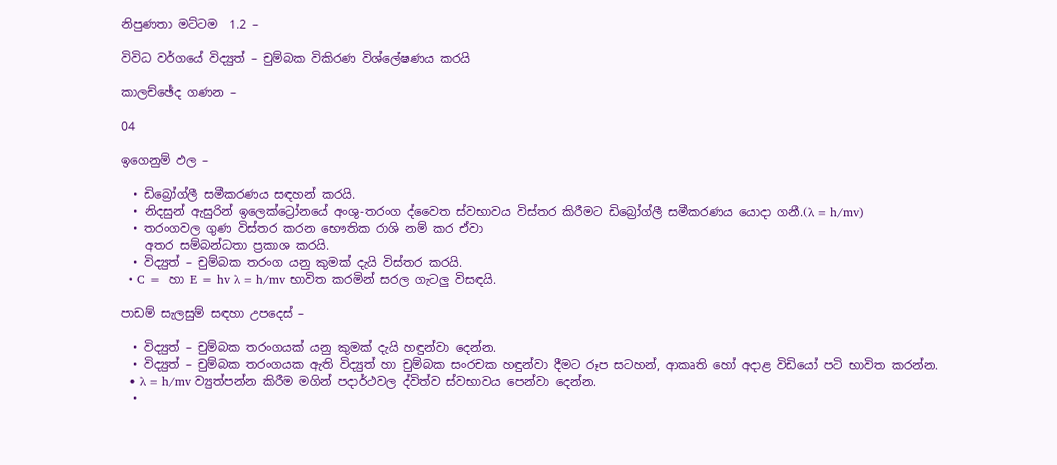නිපුණතා මට්ටම  1.2 –

විවිධ වර්ගයේ විද්‍යුත් – චුම්බක විකිරණ විශ්ලේෂණය කරයි

කාලච්ඡේද ගණන –

04

ඉගෙනුම් ඵල –

  • ඩිබ්‍රෝග්ලී සමීකරණය සඳහන් කරයි.
  • නිදසුන් ඇසුරින් ඉලෙක්ට්‍රෝනයේ අංශු-තරංග ද්වෛත ස්වභාවය විස්තර කිරීමට ඩිබ්‍රෝග්ලී සමීකරණය යොදා ගනී.(λ = h/mv)
  • තරංගවල ගුණ විස්තර කරන භෞතික රාශි නම් කර ඒවා
    අතර සම්බන්ධතා ප්‍රකාශ කරයි.
  • විද්‍යුත් – චුම්බක තරංග යනු කුමක් දැයි විස්තර කරයි.
  • C =  හා E = hv λ = h/mv භාවිත කරමින් සරල ගැටලු විසඳයි.

පාඩම් සැලසුම් සඳහා උපදෙස් –

  • විද්‍යුත් – චුම්බක තරංගයක් යනු කුමක් දැයි හඳුන්වා දෙන්න.
  • විද්‍යුත් – චුම්බක තරංගයක ඇති විද්‍යුත් හා චුම්බක සංරචක හඳුන්වා දීමට රූප සටහන්, ආකෘති හෝ අදාළ විඩියෝ පටි භාවිත කරන්න.
  • λ = h/mv ව්‍යුත්පන්න කිරීම මගින් පදාර්ථවල ද්විත්ව ස්වභාවය පෙන්වා දෙන්න.
  •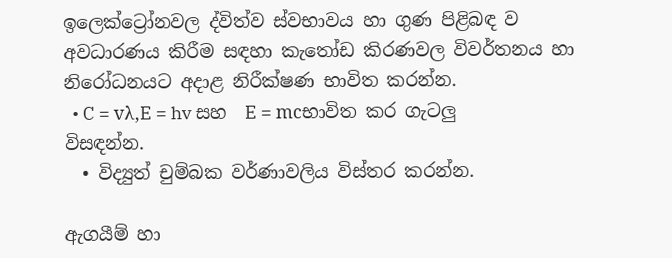ඉලෙක්ට්‍රෝනවල ද්විත්ව ස්වභාවය හා ගුණ පිළිබඳ ව අවධාරණය කිරීම සඳහා කැතෝඩ කිරණවල විවර්තනය හා නිරෝධනයට අදාළ නිරීක්ෂණ භාවිත කරන්න.
  • C = vλ,E = hv සහ  E = mcභාවිත කර ගැටලු විසඳන්න.
  • විද්‍යුත් චුම්බක වර්ණාවලිය විස්තර කරන්න.

ඇගයීම් හා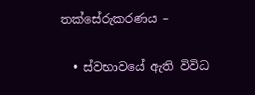තක්සේරුකරණය –

  • ස්වභාවයේ ඇති විවිධ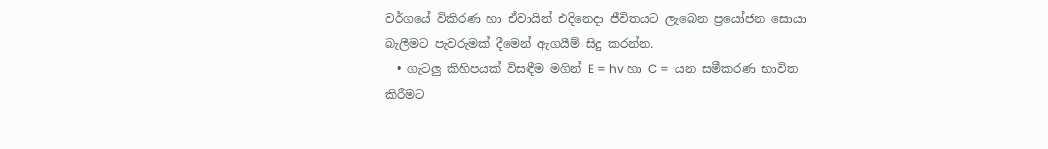වර්ගයේ විකිරණ හා ඒවායින් එදිනෙදා ජීවිතයට ලැබෙන ප්‍රයෝජන සොයා බැලීමට පැවරුමක් දීමෙන් ඇගයීම් සිදු කරන්න.
  • ගැටලු කිහිපයක් විසඳීම මගින් E = hv හා C =  යන සමීකරණ භාවිත කිරීමට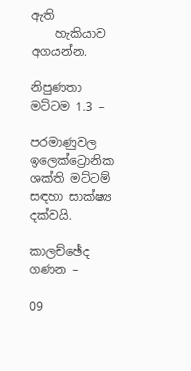ඇති
    හැකියාව අගයන්න.

නිපුණතා මට්ටම 1.3 –

පරමාණුවල ඉලෙක්ට්‍රොනික ශක්ති මට්ටම් සඳහා සාක්ෂ්‍ය දක්වයි.

කාලච්ඡේද ගණන –

09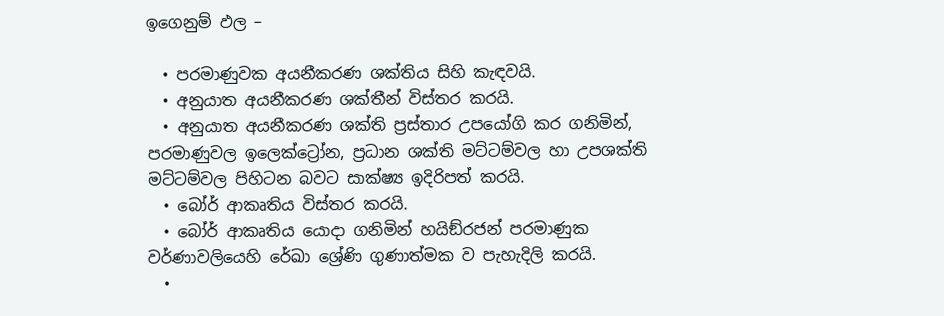ඉගෙනුම් ඵල –

  • පරමාණුවක අයනීකරණ ශක්තිය සිහි කැඳවයි.
  • අනුයාත අයනීකරණ ශක්තීන් විස්තර කරයි.
  • අනුයාත අයනීකරණ ශක්ති ප්‍රස්තාර උපයෝගි කර ගනිමින්, පරමාණුවල ඉලෙක්ට්‍රෝන, ප්‍රධාන ශක්ති මට්ටම්වල හා උපශක්ති මට්ටම්වල පිහිටන බවට සාක්ෂ්‍ය ඉදිරිපත් කරයි.
  • බෝර් ආකෘතිය විස්තර කරයි.
  • බෝර් ආකෘතිය යොදා ගනිමින් හයිඞ්රජන් පරමාණුක වර්ණාවලියෙහි රේඛා ශ්‍රේණි ගුණාත්මක ව පැහැදිලි කරයි.
  •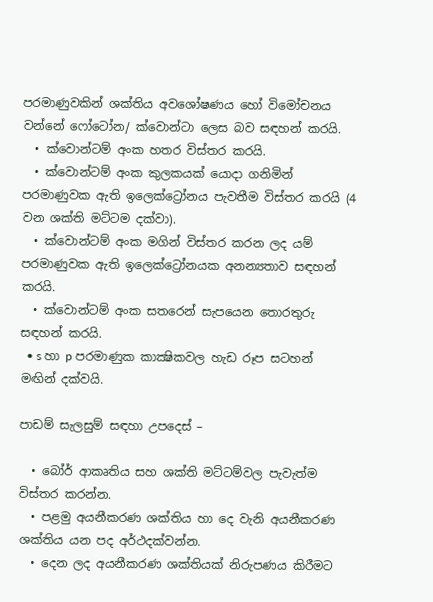පරමාණුවකින් ශක්තිය අවශෝෂණය හෝ විමෝචනය වන්නේ ෆෝටෝන/ ක්වොන්ටා ලෙස බව සඳහන් කරයි.
  • ක්වොන්ටම් අංක හතර විස්තර කරයි.
  • ක්වොන්ටම් අංක කුලකයක් යොදා ගනිමින් පරමාණුවක ඇති ඉලෙක්ට්‍රෝනය පැවතීම විස්තර කරයි (4 වන ශක්ති මට්ටම දක්වා).
  • ක්වොන්ටම් අංක මගින් විස්තර කරන ලද යම් පරමාණුවක ඇති ඉලෙක්ට්‍රෝනයක අනන්‍යතාව සඳහන් කරයි.
  • ක්වොන්ටම් අංක සතරෙන් සැපයෙන තොරතුරු සඳහන් කරයි.
  • s හා p පරමාණුක කාක්‍ෂිකවල හැඩ රූප සටහන් මඟින් දක්වයි.

පාඩම් සැලසුම් සඳහා උපදෙස් –

  • බෝර් ආකෘතිය සහ ශක්ති මට්ටම්වල පැවැත්ම විස්තර කරන්න.
  • පළමු අයනීකරණ ශක්තිය හා දෙ වැනි අයනීකරණ ශක්තිය යන පද අර්ථදක්වන්න.
  • දෙන ලද අයනීකරණ ශක්තියක් නිරුපණය කිරීමට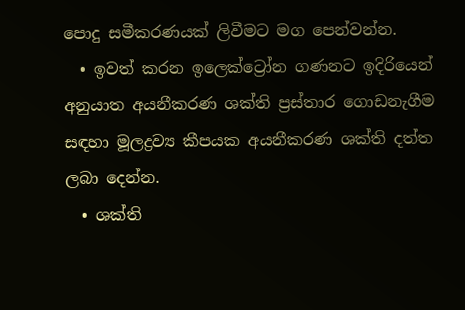පොදු සමීකරණයක් ලිවීමට මග පෙන්වන්න.
  • ඉවත් කරන ඉලෙක්ට්‍රෝන ගණනට ඉදිරියෙන් අනුයාත අයනීකරණ ශක්ති ප්‍රස්තාර ගොඩනැගීම සඳහා මූලද්‍රව්‍ය කීපයක අයනීකරණ ශක්ති දත්ත ලබා දෙන්න.
  • ශක්ති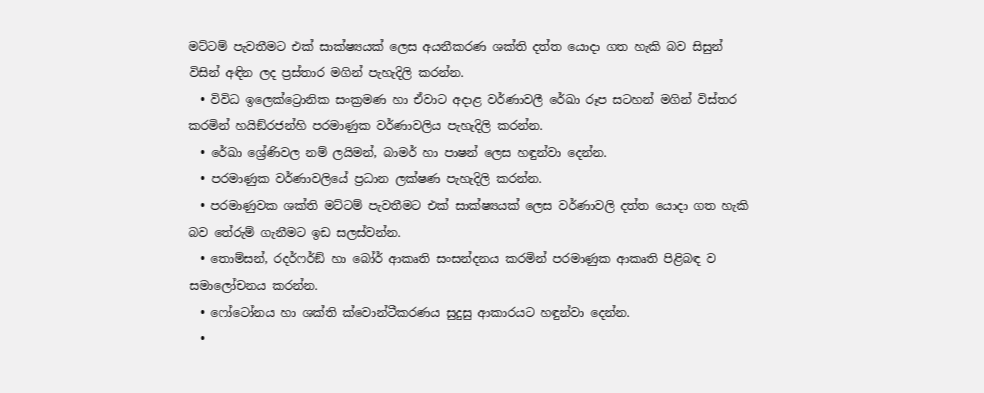මට්ටම් පැවතීමට එක් සාක්ෂ්‍යයක් ලෙස අයනීකරණ ශක්ති දත්ත යොදා ගත හැකි බව සිසුන් විසින් අඳින ලද ප්‍රස්තාර මගින් පැහැදිලි කරන්න.
  • විවිධ ඉලෙක්ට්‍රොනික සංක්‍රමණ හා ඒවාට අදාළ වර්ණාවලී රේඛා රූප සටහන් මගින් විස්තර කරමින් හයිඞ්රජන්හි පරමාණුක වර්ණාවලිය පැහැදිලි කරන්න.
  • රේඛා ශ්‍රේණිවල නම් ලයිමන්, බාමර් හා පාෂන් ලෙස හඳුන්වා දෙන්න.
  • පරමාණුක වර්ණාවලියේ ප්‍රධාන ලක්ෂණ පැහැදිලි කරන්න.
  • පරමාණුවක ශක්ති මට්ටම් පැවතීමට එක් සාක්ෂ්‍යයක් ලෙස වර්ණාවලි දත්ත යොදා ගත හැකි බව තේරුම් ගැනීමට ඉඩ සලස්වන්න.
  • තොම්සන්, රදර්ෆර්ඞ් හා බෝර් ආකෘති සංසන්දනය කරමින් පරමාණුක ආකෘති පිළිබඳ ව සමාලෝචනය කරන්න.
  • ෆෝටෝනය හා ශක්ති ක්වොන්ටීකරණය සුදුසු ආකාරයට හඳුන්වා දෙන්න.
  •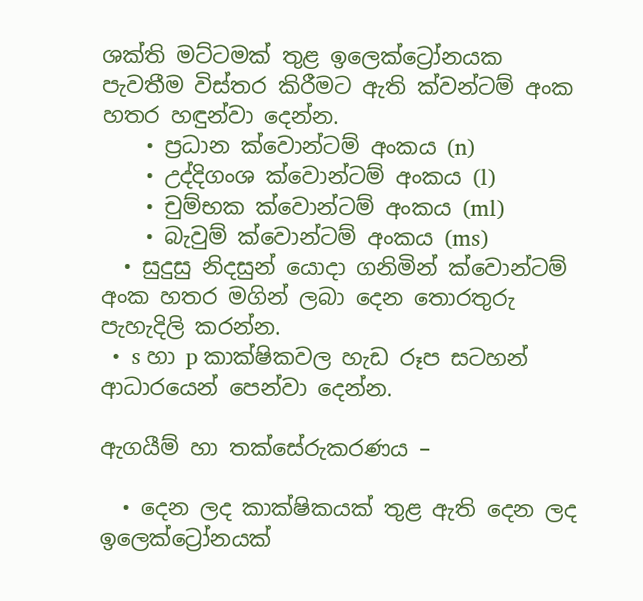ශක්ති මට්ටමක් තුළ ඉලෙක්ට්‍රෝනයක පැවතීම විස්තර කිරීමට ඇති ක්වන්ටම් අංක හතර හඳුන්වා දෙන්න.
    • ප්‍රධාන ක්වොන්ටම් අංකය (n)
    • උද්දිගංශ ක්වොන්ටම් අංකය (l)
    • චුම්භක ක්වොන්ටම් අංකය (ml)
    • බැවුම් ක්වොන්ටම් අංකය (ms)
  • සුදුසු නිදසුන් යොදා ගනිමින් ක්වොන්ටම් අංක හතර මගින් ලබා දෙන තොරතුරු පැහැදිලි කරන්න.
  •  s හා p කාක්ෂිකවල හැඩ රූප සටහන් ආධාරයෙන් පෙන්වා දෙන්න.

ඇගයීම් හා තක්සේරුකරණය –

  • දෙන ලද කාක්ෂිකයක් තුළ ඇති දෙන ලද ඉලෙක්ට්‍රෝනයක්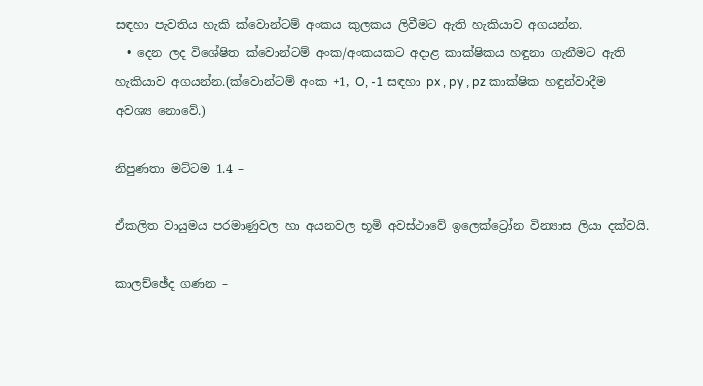සඳහා පැවතිය හැකි ක්වොන්ටම් අංකය කුලකය ලිවීමට ඇති හැකියාව අගයන්න.
  • දෙන ලද විශේෂිත ක්වොන්ටම් අංක/අංකයකට අදාළ කාක්ෂිකය හඳුනා ගැනීමට ඇති හැකියාව අගයන්න.(ක්වොන්ටම් අංක +1, O, -1 සඳහා px , py , pz කාක්ෂික හඳුන්වාදීම අවශ්‍ය නොවේ.)

නිපුණතා මට්ටම 1.4 –

ඒකලිත වායුමය පරමාණුවල හා අයනවල භූමි අවස්ථාවේ ඉලෙක්ට්‍රෝන වින්‍යාස ලියා දක්වයි.

කාලච්ඡේද ගණන –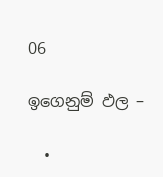06

ඉගෙනුම් ඵල –

  •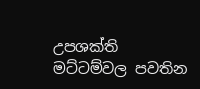උපශක්ති මට්ටම්වල පවතින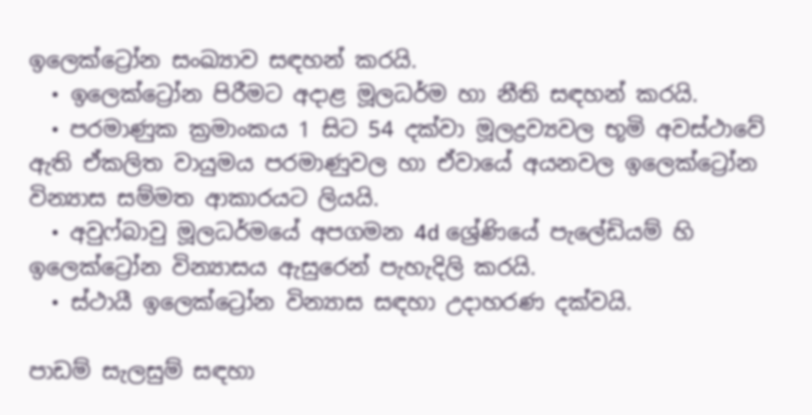ඉලෙක්ට්‍රෝන සංඛ්‍යාව සඳහන් කරයි.
  • ඉලෙක්ට්‍රෝන පිරීමට අදාළ මූලධර්ම හා නීති සඳහන් කරයි.
  • පරමාණුක ක්‍රමාංකය 1 සිට 54 දක්වා මූලද්‍රව්‍යවල භූමි අවස්ථාවේ ඇති ඒකලිත වායුමය පරමාණුවල හා ඒවායේ අයනවල ඉලෙක්ට්‍රෝන වින්‍යාස සම්මත ආකාරයට ලියයි.
  • අවුෆ්බාවු මූලධර්මයේ අපගමන 4d ශ්‍රේණියේ පැලේඩියම් හි ඉලෙක්ට්‍රෝන වින්‍යාසය ඇසුරෙන් පැහැදිලි කරයි.
  • ස්ථායී ඉලෙක්ට්‍රෝන වින්‍යාස සඳහා උදාහරණ දක්වයි.

පාඩම් සැලසුම් සඳහා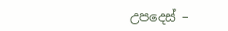උපදෙස් –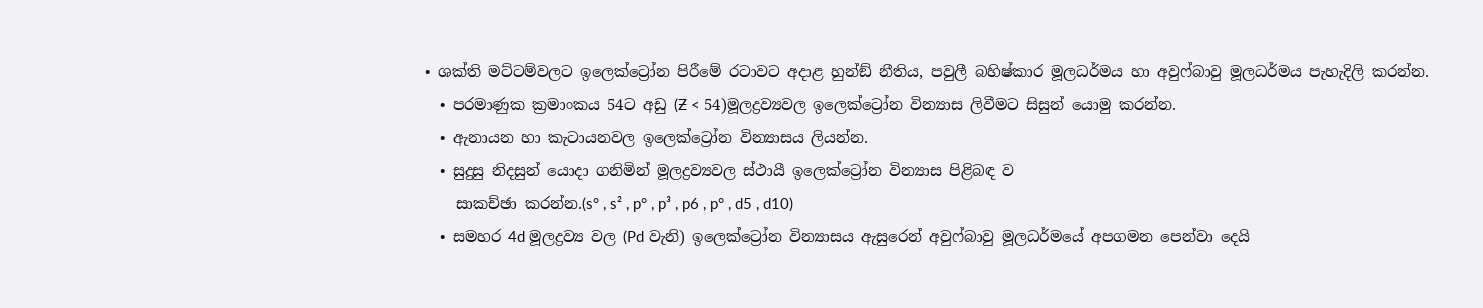• ශක්ති මට්ටම්වලට ඉලෙක්ට්‍රෝන පිරීමේ රටාවට අදාළ හුන්ඞ් නීතිය, පවුලී බහිෂ්කාර මූලධර්මය හා අවුෆ්බාවු මූලධර්මය පැහැදිලි කරන්න.
  • පරමාණුක ක්‍රමාංකය 54ට අඩු (Ƶ < 54)මූලද්‍රව්‍යවල ඉලෙක්ට්‍රෝන වින්‍යාස ලිවීමට සිසුන් යොමු කරන්න.
  • ඇනායන හා කැටායනවල ඉලෙක්ට්‍රෝන වින්‍යාසය ලියන්න.
  • සුදුසු නිදසුන් යොදා ගනිමින් මූලද්‍රව්‍යවල ස්ථායී ඉලෙක්ට්‍රෝන වින්‍යාස පිළිබඳ ව
    සාකච්ඡා කරන්න.(s° , s² , p° , p³ , p6 , p° , d5 , d10)
  • සමහර 4d මූලද්‍රව්‍ය වල (Pd වැනි) ඉලෙක්ට්‍රෝන වින්‍යාසය ඇසුරෙන් අවුෆ්බාවු මූලධර්මයේ අපගමන පෙන්වා දෙයි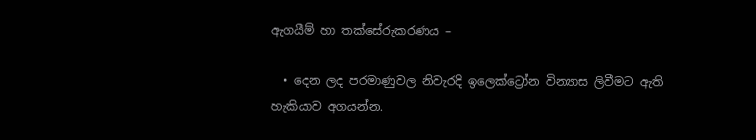ඇගයීම් හා තක්සේරුකරණය –

  • දෙන ලද පරමාණුවල නිවැරදි ඉලෙක්ට්‍රෝන වින්‍යාස ලිවීමට ඇති හැකියාව අගයන්න.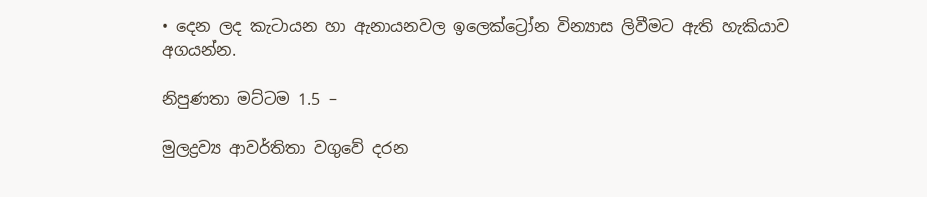• දෙන ලද කැටායන හා ඇනායනවල ඉලෙක්ට්‍රෝන වින්‍යාස ලිවීමට ඇති හැකියාව අගයන්න.

නිපුණතා මට්ටම 1.5 –

මුලද්‍රව්‍ය ආවර්තිතා වගුවේ දරන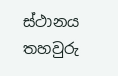ස්ථානය තහවුරු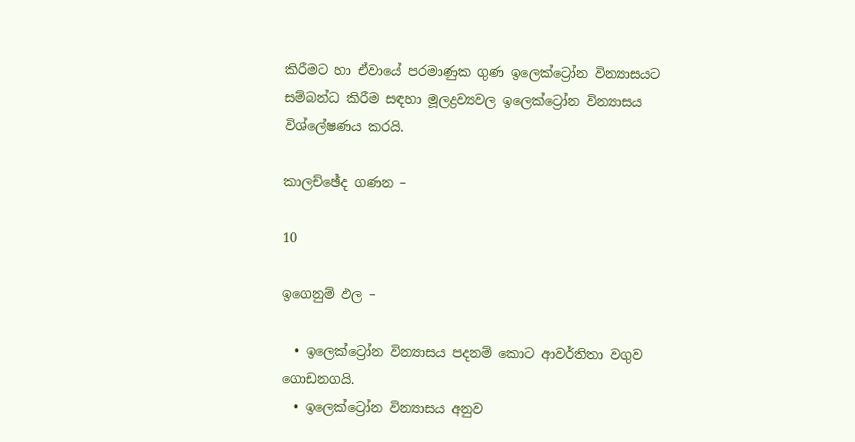කිරීමට හා ඒවායේ පරමාණුක ගුණ ඉලෙක්ට්‍රෝන වින්‍යාසයට සම්බන්ධ කිරීම සඳහා මූලද්‍රව්‍යවල ඉලෙක්ට්‍රෝන වින්‍යාසය විශ්ලේෂණය කරයි.

කාලච්ඡේද ගණන –

10

ඉගෙනුම් ඵල –

  • ඉලෙක්ට්‍රෝන වින්‍යාසය පදනම් කොට ආවර්තිතා වගුව ගොඩනගයි.
  • ඉලෙක්ට්‍රෝන වින්‍යාසය අනුව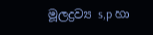මූලද්‍රව්‍ය s,p හා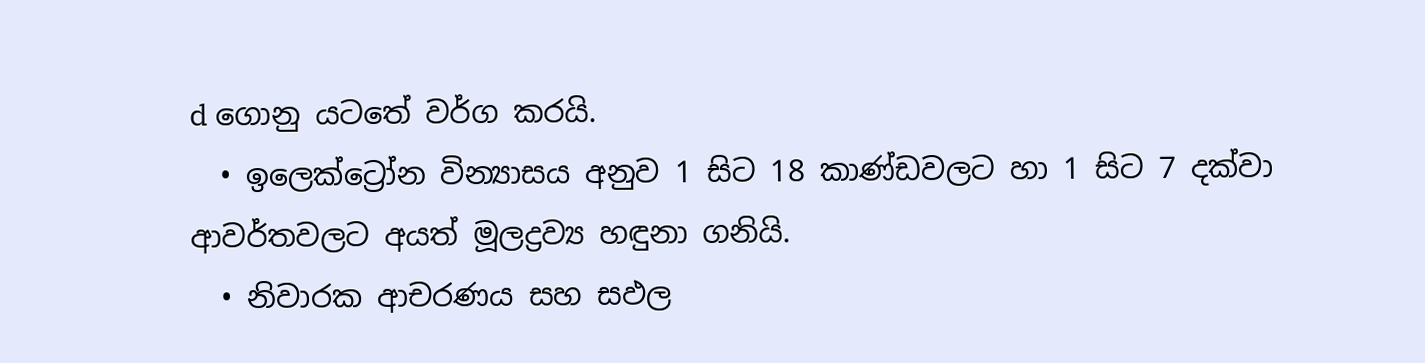d ගොනු යටතේ වර්ග කරයි.
  • ඉලෙක්ට්‍රෝන වින්‍යාසය අනුව 1 සිට 18 කාණ්ඩවලට හා 1 සිට 7 දක්වා ආවර්තවලට අයත් මූලද්‍රව්‍ය හඳුනා ගනියි.
  • නිවාරක ආචරණය සහ සඵල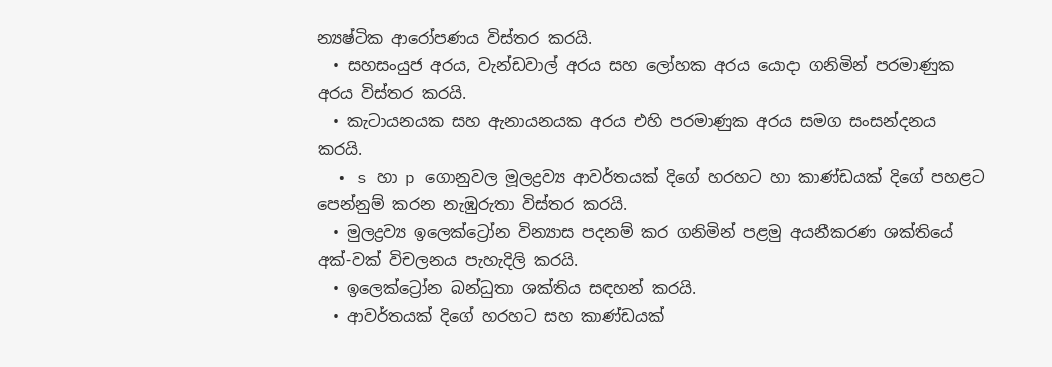න්‍යෂ්ටික ආරෝපණය විස්තර කරයි.
  • සහසංයුජ අරය, වැන්ඩවාල් අරය සහ ලෝහක අරය යොදා ගනිමින් පරමාණුක අරය විස්තර කරයි.
  • කැටායනයක සහ ඇනායනයක අරය එහි පරමාණුක අරය සමග සංසන්දනය කරයි.
  • s හා p ගොනුවල මූලද්‍රව්‍ය ආවර්තයක් දිගේ හරහට හා කාණ්ඩයක් දිගේ පහළට පෙන්නුම් කරන නැඹුරුතා විස්තර කරයි.
  • මුලද්‍රව්‍ය ඉලෙක්ට්‍රෝන වින්‍යාස පදනම් කර ගනිමින් පළමු අයනීකරණ ශක්තියේ අක්-වක් විචලනය පැහැදිලි කරයි.
  • ඉලෙක්ට්‍රෝන බන්ධුතා ශක්තිය සඳහන් කරයි.
  • ආවර්තයක් දිගේ හරහට සහ කාණ්ඩයක්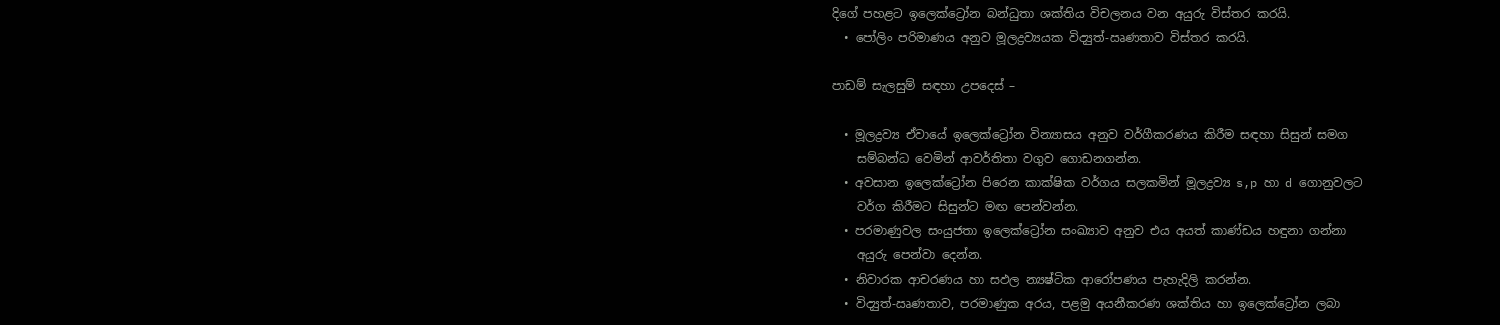දිගේ පහළට ඉලෙක්ට්‍රෝන බන්ධුතා ශක්තිය විචලනය වන අයුරු විස්තර කරයි.
  • පෝලිං පරිමාණය අනුව මූලද්‍රව්‍යයක විද්‍යුත්-ඍණතාව විස්තර කරයි.

පාඩම් සැලසුම් සඳහා උපදෙස් –

  • මූලද්‍රව්‍ය ඒවායේ ඉලෙක්ට්‍රෝන වින්‍යාසය අනුව වර්ගීකරණය කිරීම සඳහා සිසුන් සමග
    සම්බන්ධ වෙමින් ආවර්තිතා වගුව ගොඩනගන්න.
  • අවසාන ඉලෙක්ට්‍රෝන පිරෙන කාක්ෂික වර්ගය සලකමින් මූලද්‍රව්‍ය s,p හා d ගොනුවලට
    වර්ග කිරීමට සිසුන්ට මඟ පෙන්වන්න.
  • පරමාණුවල සංයුජතා ඉලෙක්ට්‍රෝන සංඛ්‍යාව අනුව එය අයත් කාණ්ඩය හඳුනා ගන්නා
    අයුරු පෙන්වා දෙන්න.
  • නිවාරක ආචරණය හා සඵල න්‍යෂ්ටික ආරෝපණය පැහැදිලි කරන්න.
  • විද්‍යුත්-ඍණතාව, පරමාණුක අරය, පළමු අයනීකරණ ශක්තිය හා ඉලෙක්ට්‍රෝන ලබා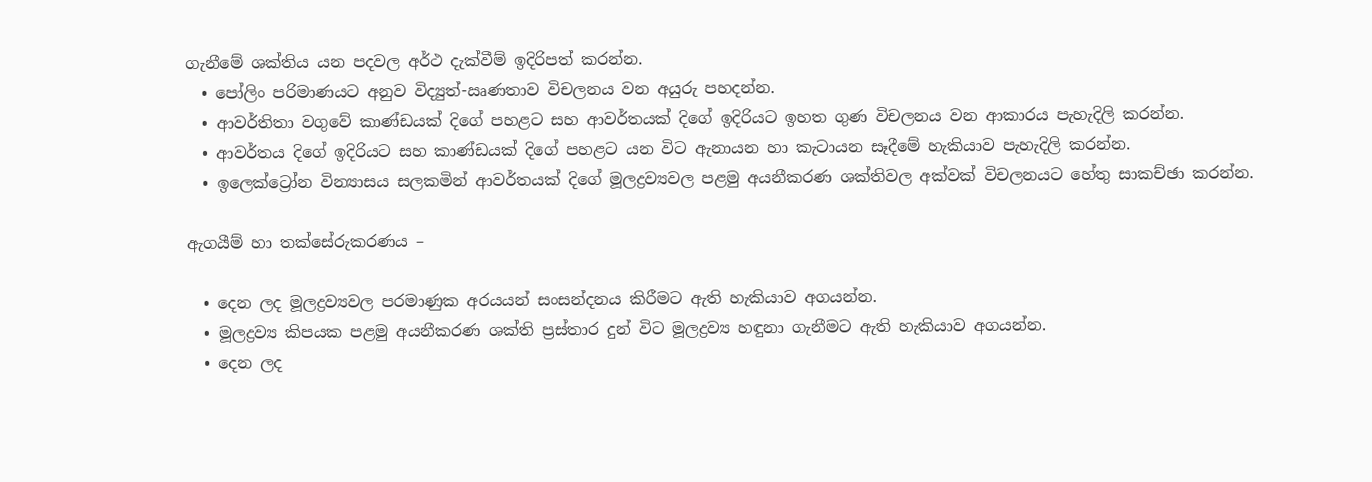ගැනීමේ ශක්තිය යන පදවල අර්ථ දැක්වීම් ඉදිරිපත් කරන්න.
  • පෝලිං පරිමාණයට අනුව විද්‍යුත්-ඍණතාව විචලනය වන අයුරු පහදන්න.
  • ආවර්තිතා වගුවේ කාණ්ඩයක් දිගේ පහළට සහ ආවර්තයක් දිගේ ඉදිරියට ඉහත ගුණ විචලනය වන ආකාරය පැහැදිලි කරන්න.
  • ආවර්තය දිගේ ඉදිරියට සහ කාණ්ඩයක් දිගේ පහළට යන විට ඇනායන හා කැටායන සෑදීමේ හැකියාව පැහැදිලි කරන්න.
  • ඉලෙක්ට්‍රෝන වින්‍යාසය සලකමින් ආවර්තයක් දිගේ මූලද්‍රව්‍යවල පළමු අයනීකරණ ශක්තිවල අක්වක් විචලනයට හේතු සාකච්ඡා කරන්න.

ඇගයීම් හා තක්සේරුකරණය –

  • දෙන ලද මූලද්‍රව්‍යවල පරමාණුක අරයයන් සංසන්දනය කිරීමට ඇති හැකියාව අගයන්න.
  • මූලද්‍රව්‍ය කිපයක පළමු අයනීකරණ ශක්ති ප්‍රස්තාර දුන් විට මූලද්‍රව්‍ය හඳුනා ගැනීමට ඇති හැකියාව අගයන්න.
  • දෙන ලද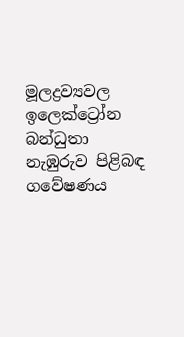මූලද්‍රව්‍යවල ඉලෙක්ට්‍රෝන බන්ධුතා නැඹුරුව පිළිබඳ ගවේෂණය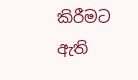කිරීමට ඇති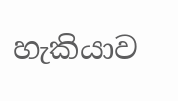හැකියාව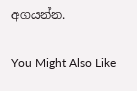අගයන්න.

You Might Also Like